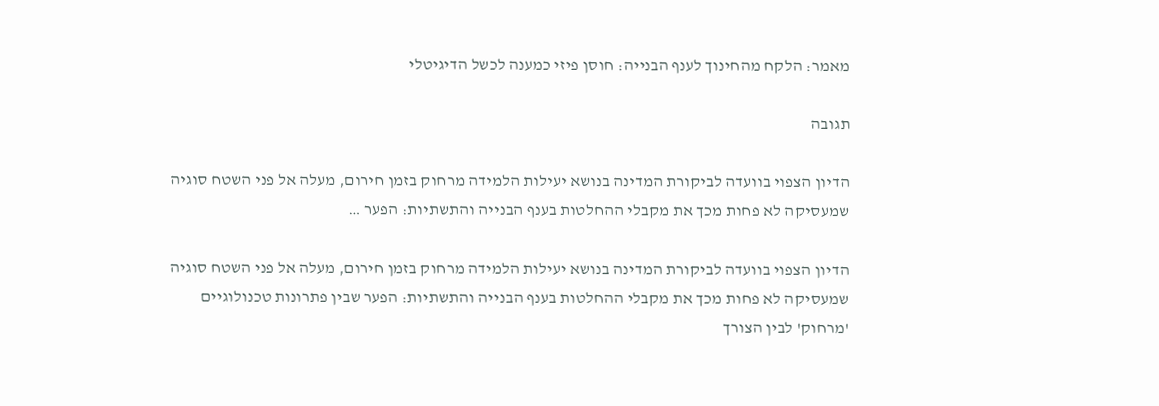מאמר: הלקח מהחינוך לענף הבנייה: חוסן פיזי כמענה לכשל הדיגיטלי

תגובה

הדיון הצפוי בוועדה לביקורת המדינה בנושא יעילות הלמידה מרחוק בזמן חירום, מעלה אל פני השטח סוגיה שמעסיקה לא פחות מכך את מקבלי ההחלטות בענף הבנייה והתשתיות: הפער …

הדיון הצפוי בוועדה לביקורת המדינה בנושא יעילות הלמידה מרחוק בזמן חירום, מעלה אל פני השטח סוגיה שמעסיקה לא פחות מכך את מקבלי ההחלטות בענף הבנייה והתשתיות: הפער שבין פתרונות טכנולוגיים 'מרחוק' לבין הצורך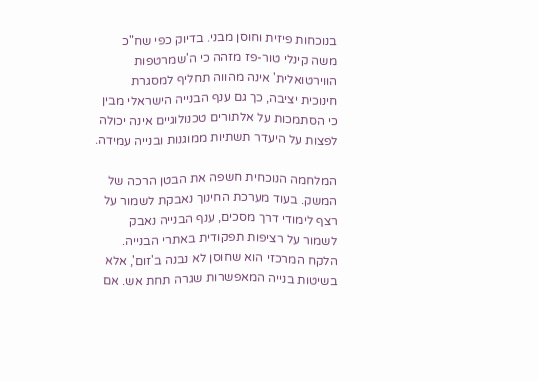בנוכחות פיזית וחוסן מבני. בדיוק כפי שח"כ משה קינלי טור-פז מזהה כי ה'שמרטפות הווירטואלית' אינה מהווה תחליף למסגרת חינוכית יציבה, כך גם ענף הבנייה הישראלי מבין כי הסתמכות על אלתורים טכנולוגיים אינה יכולה לפצות על היעדר תשתיות ממוגנות ובנייה עמידה.

המלחמה הנוכחית חשפה את הבטן הרכה של המשק. בעוד מערכת החינוך נאבקת לשמור על רצף לימודי דרך מסכים, ענף הבנייה נאבק לשמור על רציפות תפקודית באתרי הבנייה. הלקח המרכזי הוא שחוסן לא נבנה ב'זום', אלא בשיטות בנייה המאפשרות שגרה תחת אש. אם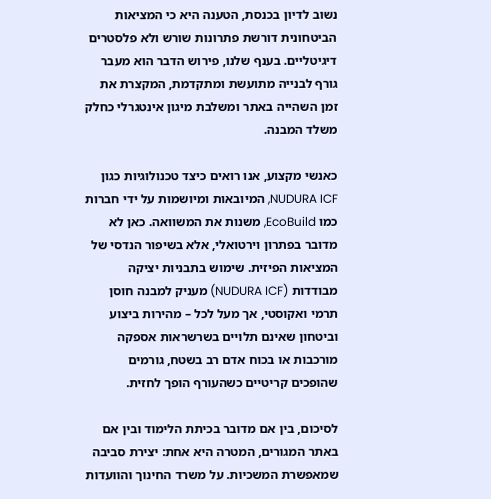נשוב לדיון בכנסת, הטענה היא כי המציאות הביטחונית דורשת פתרונות שורש ולא פלסטרים דיגיטליים. בענף שלנו, פירוש הדבר הוא מעבר גורף לבנייה מתועשת ומתקדמת, המקצרת את זמן השהייה באתר ומשלבת מיגון אינטגרלי כחלק משלד המבנה.

כאנשי מקצוע, אנו רואים כיצד טכנולוגיות כגון NUDURA ICF, המיובאות ומיושמות על ידי חברות כמו EcoBuild, משנות את המשוואה. כאן לא מדובר בפתרון וירטואלי, אלא בשיפור הנדסי של המציאות הפיזית. שימוש בתבניות יציקה מבודדות (NUDURA ICF) מעניק למבנה חוסן תרמי ואקוסטי, אך מעל לכל – מהירות ביצוע וביטחון שאינם תלויים בשרשראות אספקה מורכבות או בכוח אדם רב בשטח, גורמים שהופכים קריטיים כשהעורף הופך לחזית.

לסיכום, בין אם מדובר בכיתת הלימוד ובין אם באתר המגורים, המטרה היא אחת: יצירת סביבה שמאפשרת המשכיות. על משרד החינוך והוועדות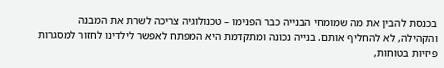בכנסת להבין את מה שמומחי הבנייה כבר הפנימו – טכנולוגיה צריכה לשרת את המבנה והקהילה, לא להחליף אותם. בנייה נכונה ומתקדמת היא המפתח לאפשר לילדינו לחזור למסגרות פיזיות בטוחות,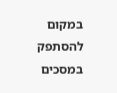במקום להסתפק במסכים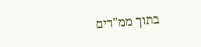בתוך ממ"דים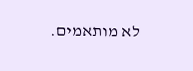לא מותאמים.